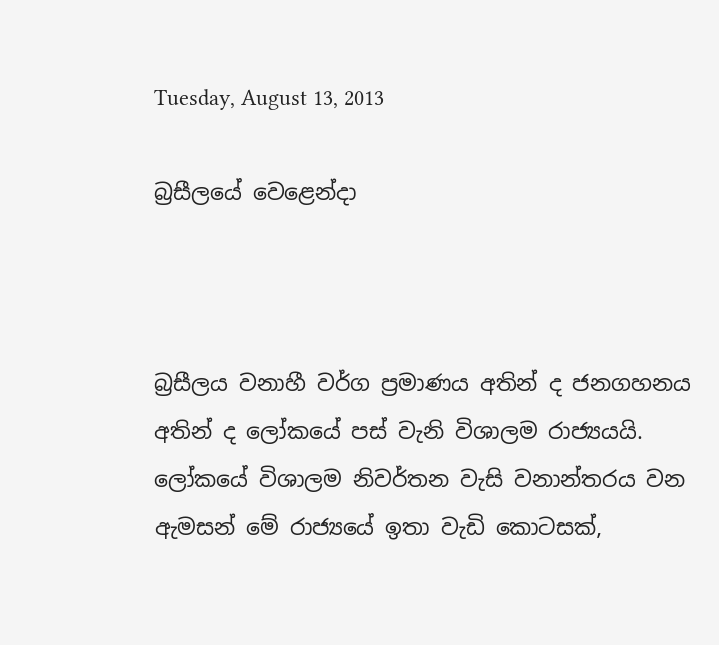Tuesday, August 13, 2013

බ්‍රසීලයේ වෙළෙන්දා



බ්‍රසීලය වනාහී වර්ග ප්‍රමාණය අතින් ද ජනගහනය අතින් ද ලෝකයේ පස් වැනි විශාලම රාජ්‍යයයි. ලෝකයේ විශාලම නිවර්තන වැසි වනාන්තරය වන ඇමසන් මේ රාජ්‍යයේ ඉතා වැඩි කොටසක්,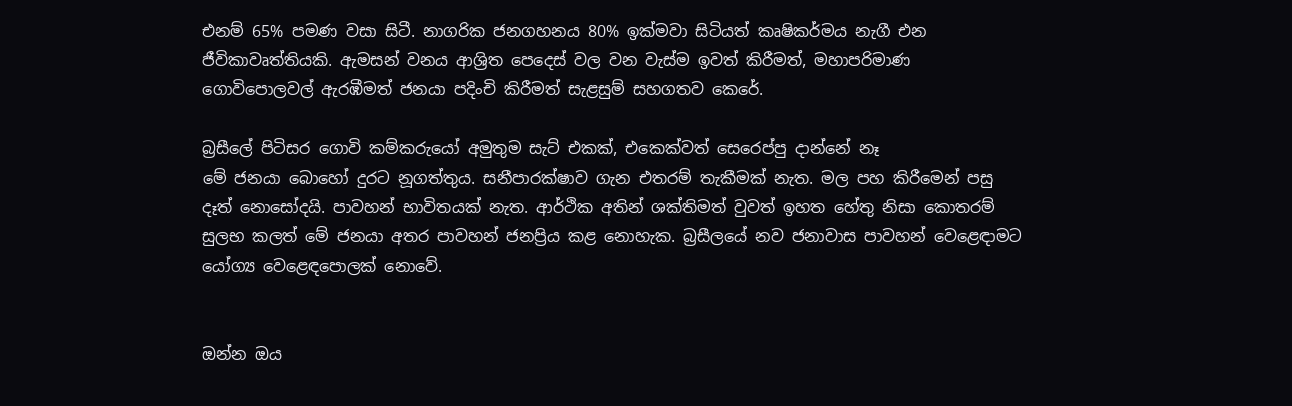එනම් 65% පමණ වසා සිටී. නාගරික ජනගහනය 80% ඉක්මවා සිටියත් කෘෂිකර්මය නැගී එන ජීවිකාවෘත්තියකි. ඇමසන් වනය ආශ්‍රිත පෙදෙස් වල වන වැස්ම ඉවත් කිරීමත්, මහාපරිමාණ ගොවිපොලවල් ඇරඹීමත් ජනයා පදිංචි කිරීමත් සැළසුම් සහගතව කෙරේ.

බ්‍රසීලේ පිටිසර ගොවි කම්කරුයෝ අමුතුම සැට් එකක්, එකෙක්වත් සෙරෙප්පු දාන්නේ නෑ
මේ ජනයා බොහෝ දුරට නූගත්තුය. සනීපාරක්ෂාව ගැන එතරම් තැකීමක් නැත. මල පහ කිරීමෙන් පසු දෑත් නොසෝදයි. පාවහන් භාවිතයක් නැත. ආර්ථික අතින් ශක්තිමත් වුවත් ඉහත හේතු නිසා කොතරම් සුලභ කලත් මේ ජනයා අතර පාවහන් ජනප්‍රිය කළ නොහැක. බ්‍රසීලයේ නව ජනාවාස පාවහන් වෙළෙඳාමට යෝග්‍ය වෙළෙඳපොලක් නොවේ.


ඔන්න ඔය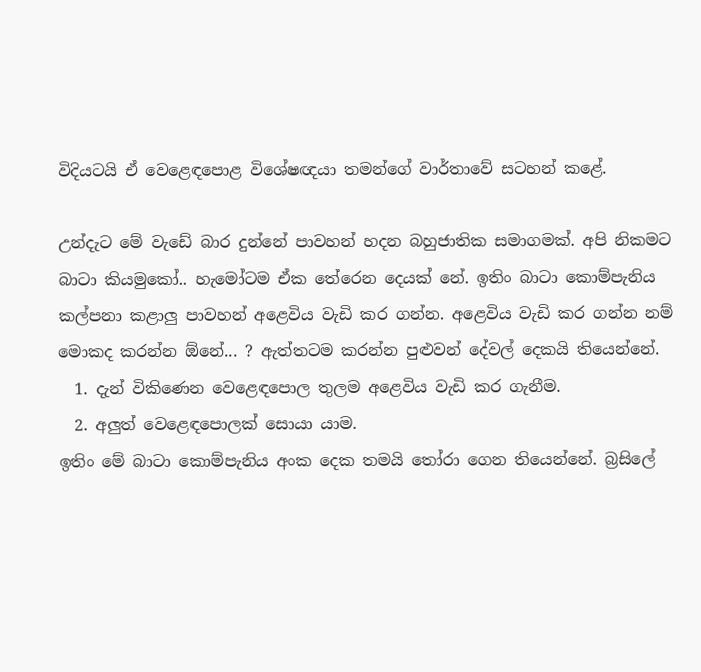විදියටයි ඒ වෙළෙඳපොළ විශේෂඥයා තමන්ගේ වාර්තාවේ සටහන් කළේ.

උන්දැට මේ වැඩේ බාර දුන්නේ පාවහන් හදන බහුජාතික සමාගමක්. අපි නිකමට බාටා කියමුකෝ.. හැමෝටම ඒක තේරෙන දෙයක් නේ. ඉතිං බාටා කොම්පැනිය කල්පනා කළාලු පාවහන් අළෙවිය වැඩි කර ගන්න. අළෙවිය වැඩි කර ගන්න නම් මොකද කරන්න ඕනේ... ? ඇත්තටම කරන්න පුළුවන් දේවල් දෙකයි තියෙන්නේ.
  1. දැන් විකිණෙන වෙළෙඳපොල තුලම අළෙවිය වැඩි කර ගැනීම.
  2. අලුත් වෙළෙඳපොලක් සොයා යාම.
ඉතිං මේ බාටා කොම්පැනිය අංක දෙක තමයි තෝරා ගෙන තියෙන්නේ. බ්‍රසිලේ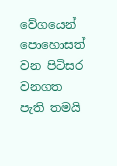වේගයෙන් පොහොසත් වන පිටිසර වනගත පැති තමයි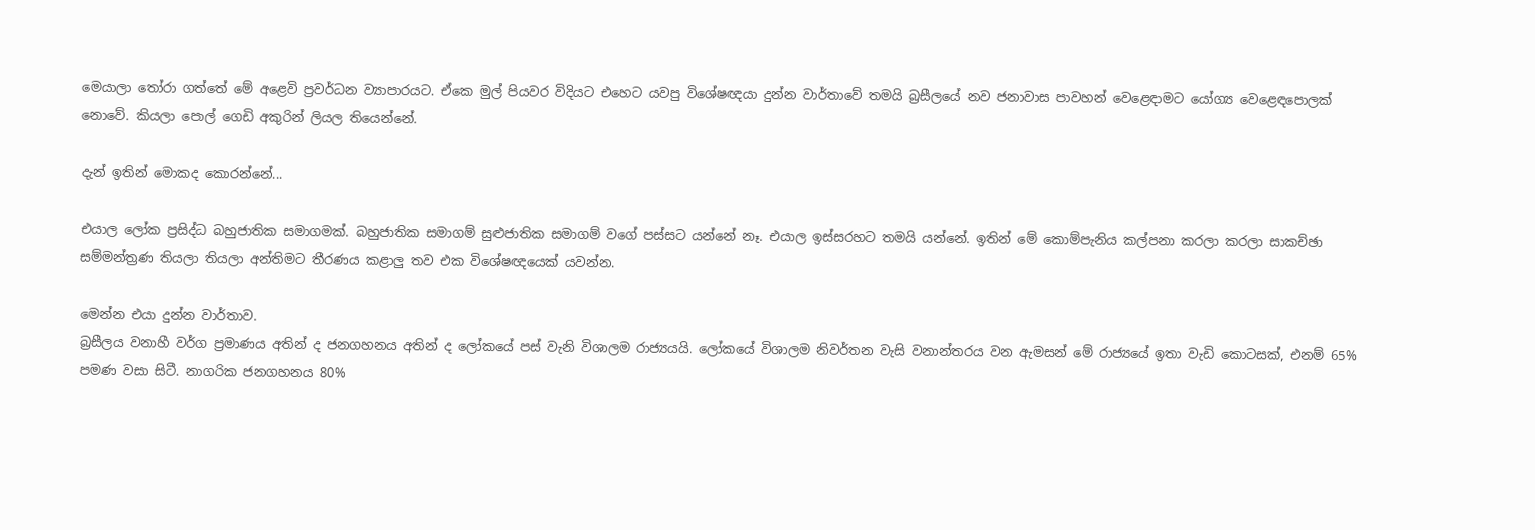මෙයාලා තෝරා ගත්තේ මේ අළෙවි ප්‍රවර්ධන ව්‍යාපාරයට. ඒකෙ මුල් පියවර විදියට එහෙට යවපු විශේෂඥයා දුන්න වාර්තාවේ තමයි බ්‍රසීලයේ නව ජනාවාස පාවහන් වෙළෙඳාමට යෝග්‍ය වෙළෙඳපොලක් නොවේ. කියලා පොල් ගෙඩි අකුරින් ලියල තියෙන්නේ.

දැන් ඉතින් මොකද කොරන්නේ...

එයාල ලෝක ප්‍රසිද්ධ බහුජාතික සමාගමක්. බහුජාතික සමාගම් සුළුජාතික සමාගම් වගේ පස්සට යන්නේ නෑ. එයාල ඉස්සරහට තමයි යන්නේ. ඉතින් මේ කොම්පැනිය කල්පනා කරලා කරලා සාකච්ඡා සම්මන්ත්‍රණ තියලා තියලා අන්තිමට තීරණය කළාලු තව එක විශේෂඥයෙක් යවන්න.

මෙන්න එයා දුන්න වාර්තාව.
බ්‍රසීලය වනාහී වර්ග ප්‍රමාණය අතින් ද ජනගහනය අතින් ද ලෝකයේ පස් වැනි විශාලම රාජ්‍යයයි. ලෝකයේ විශාලම නිවර්තන වැසි වනාන්තරය වන ඇමසන් මේ රාජ්‍යයේ ඉතා වැඩි කොටසක්, එනම් 65% පමණ වසා සිටී. නාගරික ජනගහනය 80%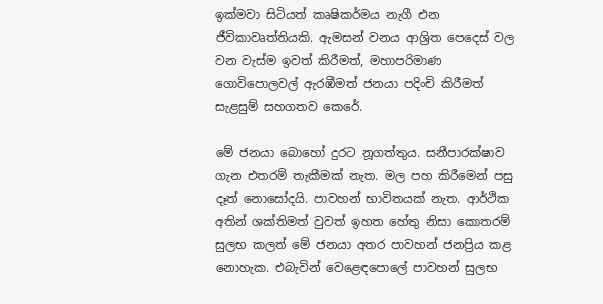ඉක්මවා සිටියත් කෘෂිකර්මය නැගී එන ජීවිකාවෘත්තියකි. ඇමසන් වනය ආශ්‍රිත පෙදෙස් වල වන වැස්ම ඉවත් කිරීමත්, මහාපරිමාණ ගොවිපොලවල් ඇරඹීමත් ජනයා පදිංචි කිරීමත් සැළසුම් සහගතව කෙරේ.

මේ ජනයා බොහෝ දුරට නූගත්තුය. සනීපාරක්ෂාව ගැන එතරම් තැකීමක් නැත. මල පහ කිරීමෙන් පසු දෑත් නොසෝදයි. පාවහන් භාවිතයක් නැත. ආර්ථික අතින් ශක්තිමත් වුවත් ඉහත හේතු නිසා කොතරම් සුලභ කලත් මේ ජනයා අතර පාවහන් ජනප්‍රිය කළ නොහැක. එබැවින් වෙළෙඳපොලේ පාවහන් සුලභ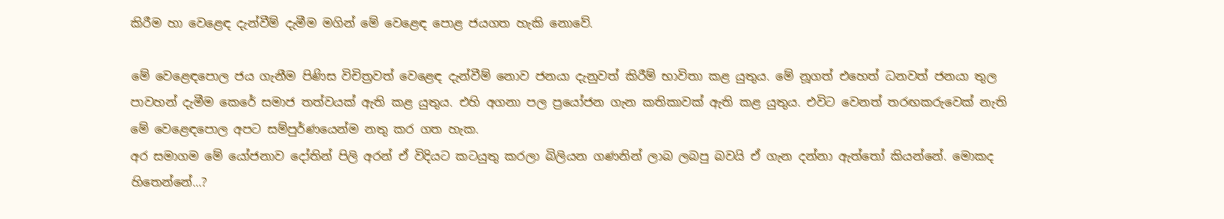කිරීම හා වෙළෙඳ දැන්වීම් දැමීම මගින් මේ වෙළෙඳ පොළ ජයගත හැකි නොවේ.

මේ වෙළෙඳපොල ජය ගැනීම පිණිස විචිත්‍රවත් වෙළෙඳ දැන්වීම් නොව ජනයා දැනුවත් කිරීම් භාවිතා කළ යුතුය. මේ නූගත් එහෙත් ධනවත් ජනයා තුල පාවහන් දැමීම කෙරේ සමාජ තත්වයක් ඇති කළ යුතුය. එහි අගනා පල ප්‍රයෝජන ගැන කතිකාවක් ඇති කළ යුතුය. එවිට වෙනත් තරඟකරුවෙක් නැති මේ වෙළෙඳපොල අපට සම්පුර්ණයෙන්ම නතු කර ගත හැක.
අර සමාගම මේ යෝජනාව දෝතින් පිලි අරන් ඒ විදියට කටයුතු කරලා බිලියන ගණනින් ලාබ ලබපු බවයි ඒ ගැන දන්නා ඇත්තෝ කියන්නේ. මොකද හිතෙන්නේ...?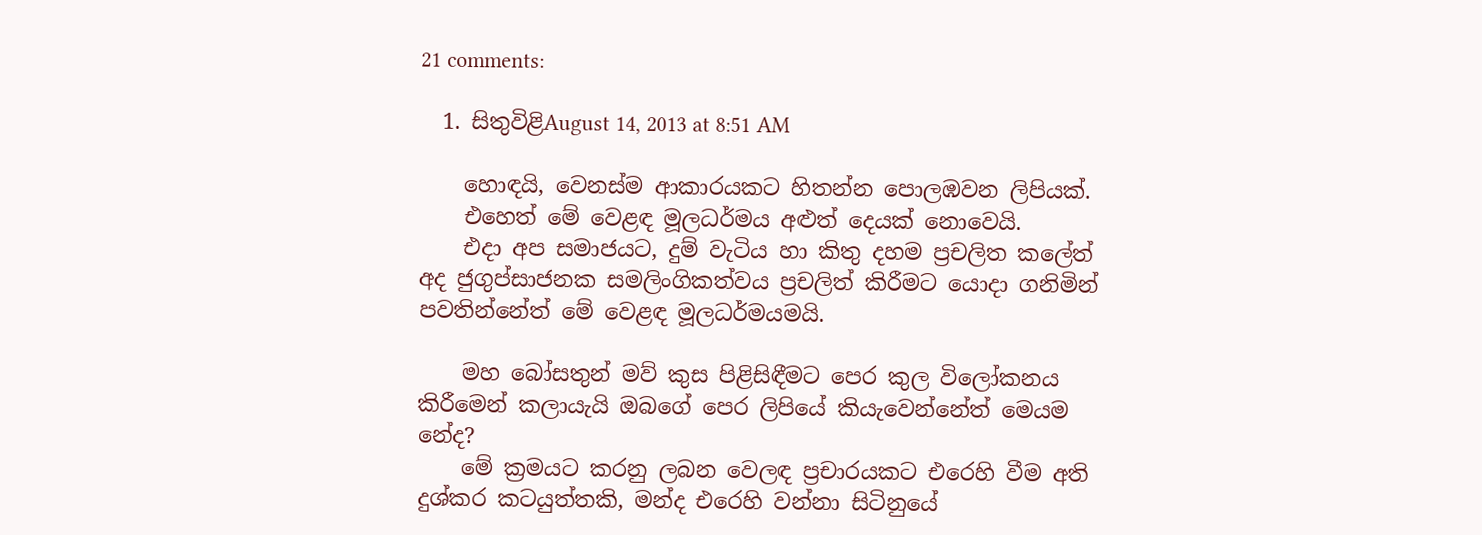21 comments:

  1. සිතුවිළිAugust 14, 2013 at 8:51 AM

    හොඳයි, වෙනස්ම ආකාරයකට හිතන්න පොලඹවන ලිපියක්.
    එහෙත් මේ වෙළඳ මූලධර්මය අළුත් දෙයක් නොවෙයි.
    එදා අප සමාජයට, දුම් වැටිය හා කිතු දහම ප්‍රචලිත කලේත් අද ජුගුප්සාජනක සමලිංගිකත්වය ප්‍රචලිත් කිරීමට යොදා ගනිමින් පවතින්නේත් මේ වෙළඳ මූලධර්මයමයි.

    මහ බෝසතුන් මව් කුස පිළිසිඳීමට පෙර කුල විලෝකනය කිරීමෙන් කලායැයි ඔබගේ පෙර ලිපියේ කියැවෙන්නේත් මෙයම නේද?
    මේ ක්‍රමයට කරනු ලබන වෙලඳ ප්‍රචාරයකට එරෙහි වීම අති දුශ්කර කටයුත්තකි, මන්ද එරෙහි වන්නා සිටිනුයේ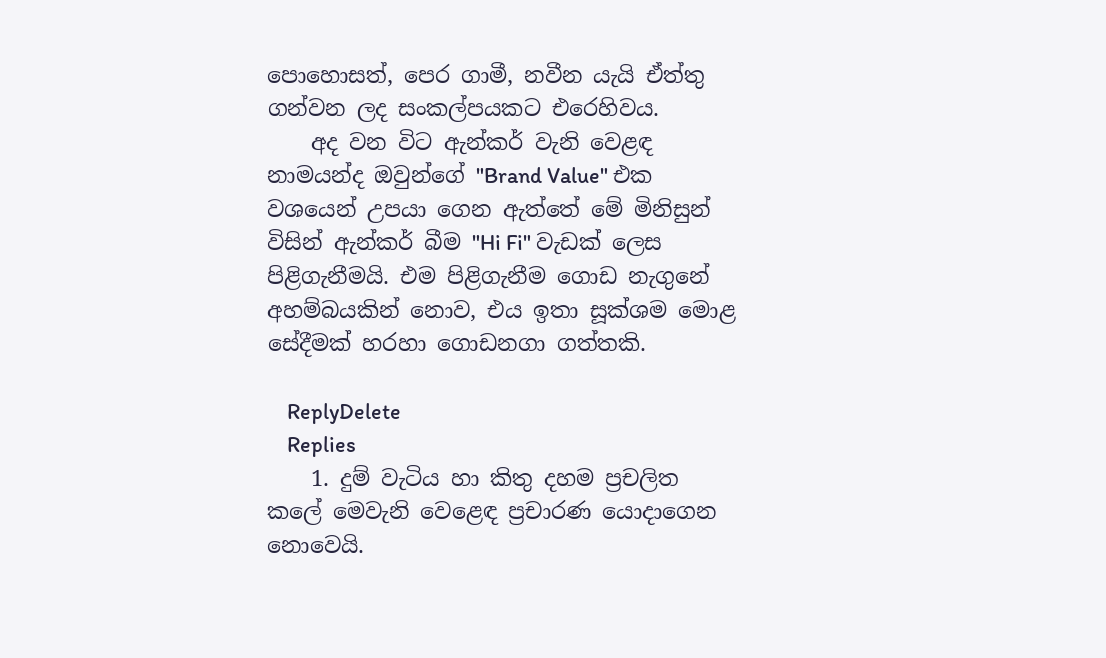පොහොසත්, පෙර ගාමී, නවීන යැයි ඒත්තු ගන්වන ලද සංකල්පයකට එරෙහිවය.
    අද වන විට ඇන්කර් වැනි වෙළඳ නාමයන්ද ඔවුන්ගේ "Brand Value" එක වශයෙන් උපයා ගෙන ඇත්තේ මේ මිනිසුන් විසින් ඇන්කර් බීම "Hi Fi" වැඩක් ලෙස පිළිගැනීමයි. එම පිළිගැනීම ගොඩ නැගුනේ අහම්බයකින් නොව, එය ඉතා සූක්ශම මොළ සේදීමක් හරහා ගොඩනගා ගත්තකි.

    ReplyDelete
    Replies
    1. දුම් වැටිය හා කිතු දහම ප්‍රචලිත කලේ මෙවැනි වෙළෙඳ ප්‍රචාරණ යොදාගෙන නොවෙයි.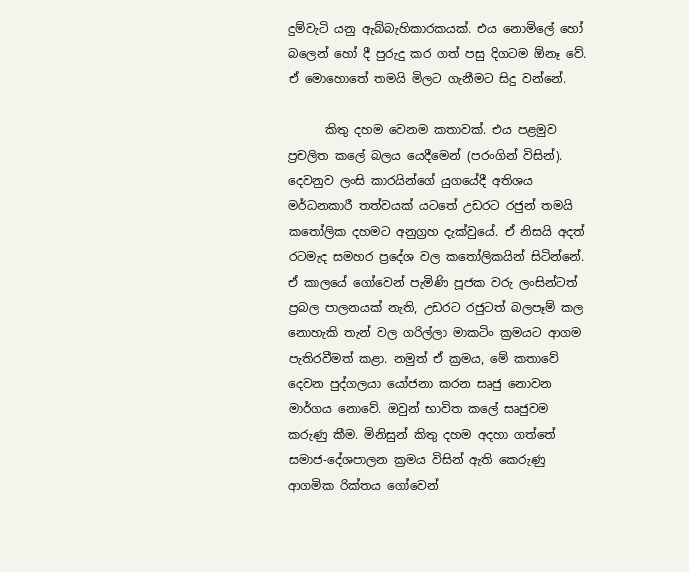දුම්වැටි යනු ඇබ්බැහිකාරකයක්. එය නොමිලේ හෝ බලෙන් හෝ දී පුරුදු කර ගත් පසු දිගටම ඕනෑ වේ. ඒ මොහොතේ තමයි මිලට ගැනීමට සිදු වන්නේ.

      කිතු දහම වෙනම කතාවක්. එය පළමුව ප්‍රචලිත කලේ බලය යෙදීමෙන් (පරංගින් විසින්). දෙවනුව ලංසි කාරයින්ගේ යුගයේදී අතිශය මර්ධනකාරී තත්වයක් යටතේ උඩරට රජුන් තමයි කතෝලික දහමට අනුග්‍රහ දැක්වුයේ. ඒ නිසයි අදත් රටමැද සමහර ප්‍රදේශ වල කතෝලිකයින් සිටින්නේ. ඒ කාලයේ ගෝවෙන් පැමිණි පූජක වරු ලංසින්ටත් ප්‍රබල පාලනයක් නැති, උඩරට රජුටත් බලපෑම් කල නොහැකි තැන් වල ගරිල්ලා මාකටිං ක්‍රමයට ආගම පැතිරවීමත් කළා. නමුත් ඒ ක්‍රමය, මේ කතාවේ දෙවන පුද්ගලයා යෝජනා කරන සෘජු නොවන මාර්ගය නොවේ. ඔවුන් භාවිත කලේ සෘජුවම කරුණු කීම. මිනිසුන් කිතු දහම අදහා ගත්තේ සමාජ-දේශපාලන ක්‍රමය විසින් ඇති කෙරුණු ආගමික රික්තය ගෝවෙන්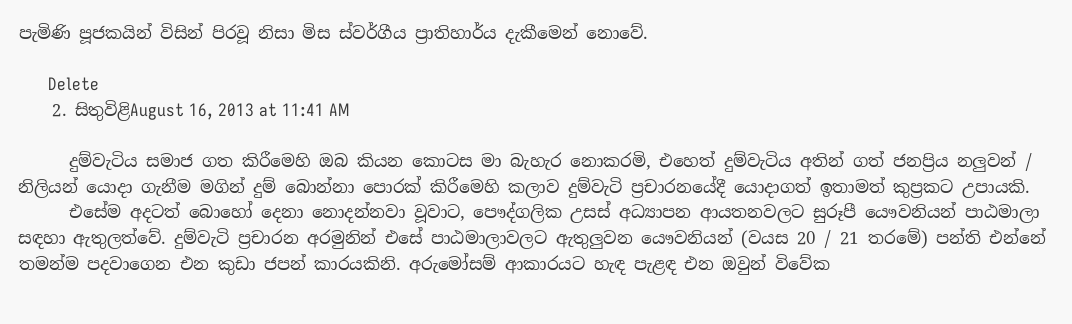පැමිණි පූජකයින් විසින් පිරවූ නිසා මිස ස්වර්ගීය ප්‍රාතිහාර්ය දැකීමෙන් නොවේ.

      Delete
    2. සිතුවිළිAugust 16, 2013 at 11:41 AM

      දුම්වැටිය සමාජ ගත කිරීමෙහි ඔබ කියන කොටස මා බැහැර නොකරමි, එහෙත් දුම්වැටිය අතින් ගත් ජනප්‍රිය නලුවන් / නිලියන් යොදා ගැනීම මගින් දුම් බොන්නා පොරක් කිරීමෙහි කලාව දුම්වැටි ප්‍රචාරනයේදී යොදාගත් ඉතාමත් කුප්‍රකට උපායකි.
      එසේම අදටත් බොහෝ දෙනා නොදන්නවා වූවාට, පෞද්ගලික උසස් අධ්‍යාපන ආයතනවලට සුරූපී යෞවනියන් පාඨමාලා සඳහා ඇතුලත්වේ. දුම්වැටි ප්‍රචාරන අරමුනින් එසේ පාඨමාලාවලට ඇතුලුවන යෞවනියන් (වයස 20 / 21 තරමේ) පන්ති එන්නේ තමන්ම පදවාගෙන එන කුඩා ජපන් කාරයකිනි. අරුමෝසම් ආකාරයට හැඳ පැළඳ එන ඔවුන් විවේක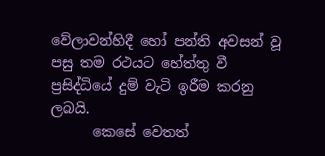වේලාවන්හිදී හෝ පන්ති අවසන් වූ පසු තම රථයට හේත්තු වී ප්‍රසිද්ධියේ දුම් වැටි ඉරීම කරනු ලබයි.
      කෙසේ වෙතත්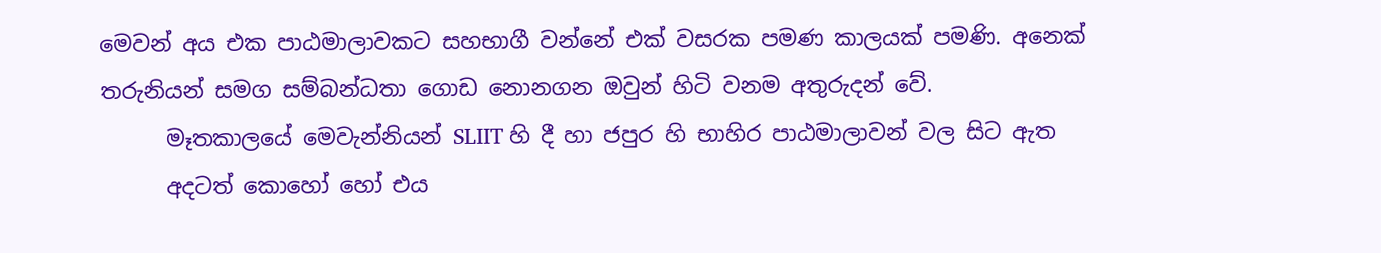මෙවන් අය එක පාඨමාලාවකට සහභාගී වන්නේ එක් වසරක පමණ කාලයක් පමණි. අනෙක් තරුනියන් සමග සම්බන්ධතා ගොඩ නොනගන ඔවුන් හිටි වනම අතුරුදන් වේ.
      මෑතකාලයේ මෙවැන්නියන් SLIIT හි දී හා ජපුර හි භාහිර පාඨමාලාවන් වල සිට ඇත
      අදටත් කොහෝ හෝ එය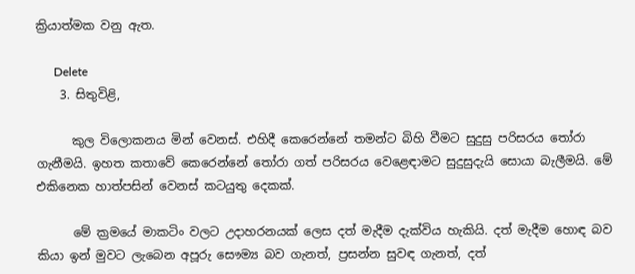ක්‍රියාත්මක වනු ඇත.

      Delete
    3. සිතුවිළි,

      කුල විලොකනය මින් වෙනස්. එහිදී කෙරෙන්නේ තමන්ට බිහි වීමට සුදුසු පරිසරය තෝරා ගැනීමයි. ඉහත කතාවේ කෙරෙන්නේ තෝරා ගත් පරිසරය වෙළෙඳාමට සුදුසුදැයි සොයා බැලීමයි. මේ එකිනෙක හාත්පසින් වෙනස් කටයුතු දෙකක්.

      මේ ක්‍රමයේ මාකටිං වලට උදාහරනයක් ලෙස දත් මැදීම දැක්විය හැකියි. දත් මැදීම හොඳ බව කියා ඉන් මුවට ලැබෙන අපූරු සෞම්‍ය බව ගැනත්, ප්‍රසන්න සුවඳ ගැනත්, දත්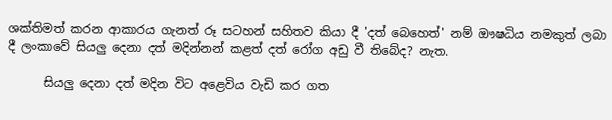ශක්තිමත් කරන ආකාරය ගැනත් රූ සටහන් සහිතව කියා දී 'දත් බෙහෙත්' නම් ඖෂධිය නමකුත් ලබා දී ලංකාවේ සියලු දෙනා දත් මදින්නන් කළත් දත් රෝග අඩු වී තිබේද? නැත.

      සියලු දෙනා දත් මදින විට අළෙවිය වැඩි කර ගත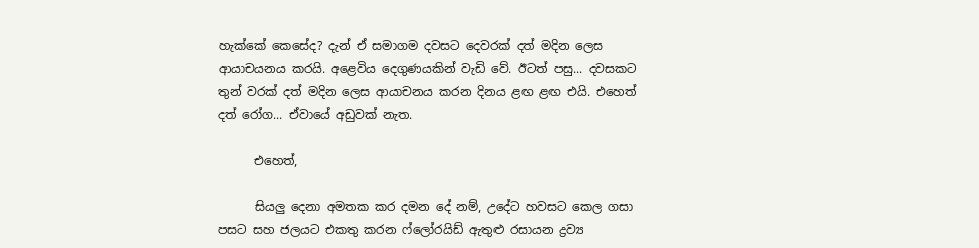හැක්කේ කෙසේද? දැන් ඒ සමාගම දවසට දෙවරක් දත් මදින ලෙස ආයාචයනය කරයි. අළෙවිය දෙගුණයකින් වැඩි වේ. ඊටත් පසු... දවසකට තුන් වරක් දත් මදින ලෙස ආයාචනය කරන දිනය ළඟ ළඟ එයි. එහෙත් දත් රෝග... ඒවායේ අඩුවක් නැත.

      එහෙත්,

      සියලු දෙනා අමතක කර දමන දේ නම්, උදේට හවසට කෙල ගසා පසට සහ ජලයට එකතු කරන ෆ්ලෝරයිඩ් ඇතුළු රසායන ද්‍රව්‍ය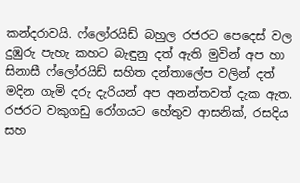කන්දරාවයි. ෆ්ලෝරයිඩ් බහුල රජරට පෙදෙස් වල දුඹුරු පැහැ කහට බැඳුනු දත් ඇති මුවින් අප හා සිනාසී ෆ්ලෝරයිඩ් සහිත දන්තාලේප වලින් දත් මදින ගැමි දරු දැරියන් අප අනන්තවත් දැක ඇත. රජරට වකුගඩු රෝගයට හේතුව ආසනික්, රසදිය සහ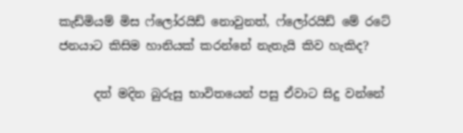කැඩ්මියම් මිස ෆ්ලෝරයිඩ් නොවුනත්, ෆ්ලෝරයිඩ් මේ රටේ ජනයාට කිසිම හානියක් කරන්නේ නැතැයි කිව හැකිද?

      දත් මදින බුරුසු භාවිතයෙන් පසු ඒවාට සිදු වන්නේ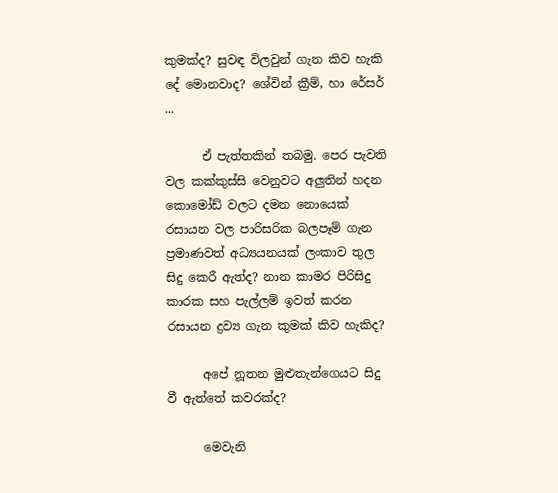කුමක්ද? සුවඳ විලවුන් ගැන කිව හැකි දේ මොනවාද? ශේවින් ක්‍රීම්, හා රේසර් ...

      ඒ පැත්තකින් තබමු. පෙර පැවති වල කක්කුස්සි වෙනුවට අලුතින් හදන කොමෝඩ් වලට දමන නොයෙක් රසායන වල පාරිසරික බලපෑම් ගැන ප්‍රමාණවත් අධ්‍යයනයක් ලංකාව තුල සිදු කෙරී ඇත්ද? නාන කාමර පිරිසිදු කාරක සහ පැල්ලම් ඉවත් කරන රසායන ද්‍රව්‍ය ගැන කුමක් කිව හැකිද?

      අපේ නූතන මුළුතැන්ගෙයට සිදු වී ඇත්තේ කවරක්ද?

      මෙවැනි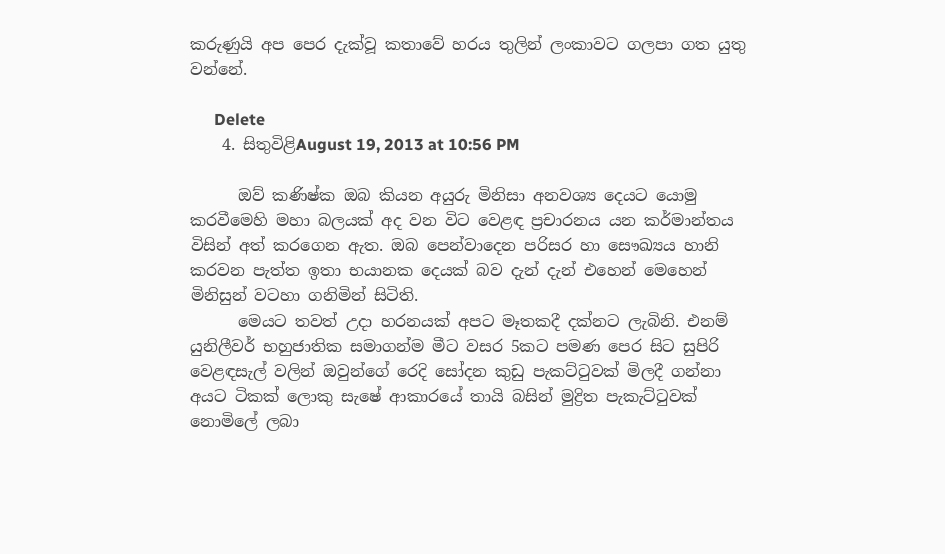කරුණුයි අප පෙ‍ර දැක්වූ කතාවේ හරය තුලින් ලංකාවට ගලපා ගත යුතු වන්නේ.

      Delete
    4. සිතුවිළිAugust 19, 2013 at 10:56 PM

      ඔව් කණිෂ්ක ඔබ කියන අයුරු මිනිසා අනවශ්‍ය දෙයට යොමු කරවීමෙහි මහා බලයක් අද වන විට වෙළඳ ප්‍රචාරනය යන කර්මාන්තය විසින් අත් කරගෙන ඇත. ඔබ පෙන්වාදෙන පරිසර හා සෞඛ්‍යය හානි කරවන පැත්ත ඉතා භයානක දෙයක් බව දැන් දැන් එහෙන් මෙහෙන් මිනිසුන් වටහා ගනිමින් සිටිති.
      මෙයට තවත් උදා හරනයක් අපට මෑතකදී දක්නට ලැබිනි. එනම් යුනිලීවර් භහුජාතික සමාගන්ම මීට වසර 5කට පමණ පෙර සිට සුපිරි වෙළඳසැල් වලින් ඔවුන්ගේ රෙදි සෝදන කුඩු පැකට්ටුවක් මිලදී ගන්නා අයට ටිකක් ලොකු සැෂේ ආකාරයේ තායි බසින් මුද්‍රිත පැකැට්ටුවක් නොමිලේ ලබා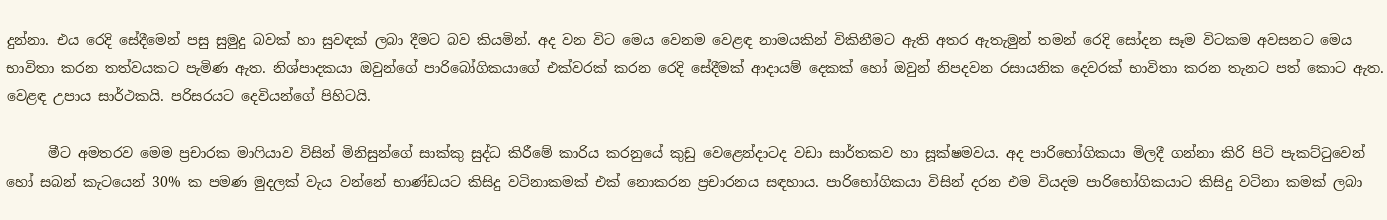දුන්නා. එය රෙදි සේදීමෙන් පසු සුමුදු බවක් හා සුවඳක් ලබා දීමට බව කියමින්. අද වන විට මෙය වෙනම වෙළඳ නාමයකින් විකිනීමට ඇති අතර ඇතැමුන් තමන් රෙදි සෝදන සෑම විටකම අවසනට මෙය භාවිතා කරන තත්වයකට පැමිණ ඇත. නිශ්පාදකයා ඔවුන්ගේ පාරිබෝගිකයාගේ එක්වරක් කරන රෙදි සේදීමක් ආදායම් දෙකක් හෝ ඔවුන් නිපදවන රසායනික දෙවරක් භාවිතා කරන තැනට පත් කොට ඇත. වෙළඳ උපාය සාර්ථකයි. පරිසරයට දෙවියන්ගේ පිහිටයි.

      මීට අමතරව මෙම ප්‍රචාරක මාෆියාව විසින් මිනිසුන්ගේ සාක්කු සුද්ධ කිරීමේ කාරිය කරනුයේ කුඩු වෙළෙන්දාටද වඩා සාර්තකව හා සූක්ෂමවය. අද පාරිභෝගිකයා මිලදී ගන්නා කිරි පිටි පැකට්ටුවෙන් හෝ සබන් කැටයෙන් 30% ක පමණ මුදලක් වැය වන්නේ භාණ්ඩයට කිසිදු වටිනාකමක් එක් නොකරන ප්‍රචාරනය සඳහාය. පාරිභෝගිකයා විසින් දරන එම වියදම පාරිභෝගිකයාට කිසිදු වටිනා කමක් ලබා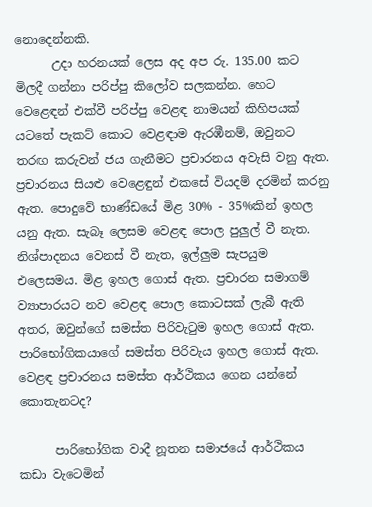නොදෙන්නකි.
      උදා හරනයක් ලෙස අද අප රු. 135.00 කට මිලදී ගන්නා පරිප්පු කිලෝව සලකන්න. හෙට වෙළෙඳන් එක්වී පරිප්පු වෙළඳ නාමයන් කිහිපයක් යටතේ පැකට් කොට වෙළඳාම ඇරඹීනම්, ඔවුනට තරඟ කරුවන් ජය ගැනීමට ප්‍රචාරනය අවැසි වනු ඇත. ප්‍රචාරනය සියළු වෙළෙඳුන් එකසේ වියදම් දරමින් කරනු ඇත. පොදුවේ භාණ්ඩයේ මිළ 30% - 35%කින් ඉහල යනු ඇත. සැබෑ ලෙසම වෙළඳ පොල පුලුල් වී නැත. නිශ්පාදනය වෙනස් වී නැත, ඉල්ලුම සැපයුම එලෙසමය. මිළ ඉහල ගොස් ඇත. ප්‍රචාරන සමාගම් ව්‍යාපාරයට නව වෙළඳ පොල කොටසක් ලැබී ඇති අතර, ඔවුන්ගේ සමස්ත පිරිවැටුම ඉහල ගොස් ඇත. පාරිභෝගිකයාගේ සමස්ත පිරිවැය ඉහල ගොස් ඇත. වෙළඳ ප්‍රචාරනය සමස්ත ආර්ථිකය ගෙන යන්නේ කොතැනටද?

      පාරිභෝගික වාදී නූතන සමාජයේ ආර්ථිකය කඩා වැටෙමින්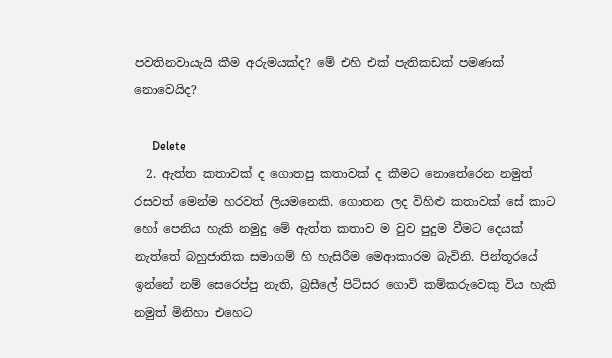පවතිනවායැයි කීම අරුමයක්ද? මේ එහි එක් පැතිකඩක් පමණක් නොවෙයිද?

      Delete
  2. ඇත්ත කතාවක් ද ගොතපු කතාවක් ද කීමට නොතේරෙන නමුත් රසවත් මෙන්ම හරවත් ලියමනෙකි. ගොතන ලද විහිළු කතාවක් සේ කාට හෝ පෙනිය හැකි නමුදු මේ ඇත්ත කතාව ම වුව පුදුම වීමට දෙයක් නැත්තේ බහුජාතික සමාගම් හි හැසිරීම මෙආකාරම බැවිනි. පින්තූරයේ ඉන්නේ නම් සෙරෙප්පු නැති, බ්‍රසීලේ පිටිසර ගොවි කම්කරුවෙකු විය හැකි නමුත් මිනිහා එහෙට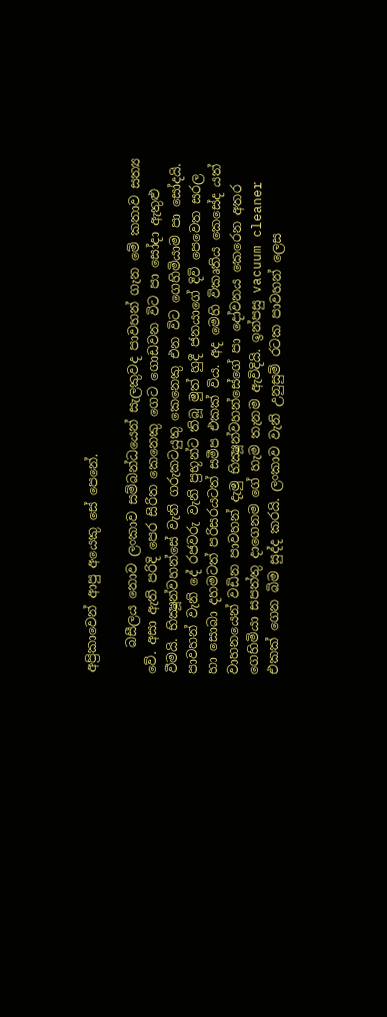අප්‍රිකාවෙන් ආපු අයෙකු සේ පෙනේ.

    බසීලය නොව ලංකාව සම්බන්ධයෙන් සැලකුවද පාවහන් ගැන මේ කතාව සත්‍ය වේ. අසා ඇති පරිදි පෙර සිරිත කෙනෙකු ගෙට ගොඩවන විට පා සෝදා ඇතුළු වීමයි. භික්‍ෂූන්වහන්සේ වැනි ගරුකටයුතු කෙනෙකු එන විට ගෙහිමියාම පා සෝදයි. පාවහන් වැනි දේ රජවරු වැනි ප්‍රභූන්ට තිබූ මුත් හුදී ජනයාගේ දිවි පෙවෙත සරල හා සොබා දහමටත් පරිසරයටත් සමීප එකක් විය. අද මෙහි විකෘතිය කෙසේද යත් වාහනයෙන් වඩින පාවහන් දැමු භික්‍ෂූන්වහන්සේගේ පා දෝවනය කෙරෙන අතර ගෙහිමියා සපත්තු දාගෙනම ගේ හැම තැනම ඇවිදියි. ඉන්පසු vacuum cleaner එකක් ගෙන බිම සුද්ද කරයි. ලංකාව වැනි උනුසුම් රටක පාවහන් ලෙස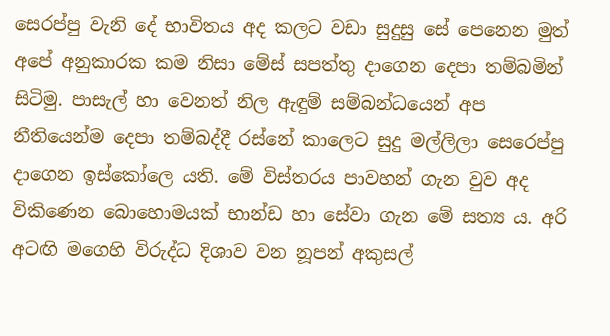සෙරප්පු වැනි දේ භාවිතය අද කලට වඩා සුදුසු සේ පෙනෙන මුත් අපේ අනුකාරක කම නිසා මේස් සපත්තු දාගෙන දෙපා තම්බමින් සිටිමු. පාසැල් හා වෙනත් නිල ඇඳුම් සම්බන්ධයෙන් අප නීතියෙන්ම දෙපා තම්බද්දී රස්නේ කාලෙට සුදු මල්ලිලා සෙරෙප්පු දාගෙන ඉස්කෝලෙ යති. මේ විස්තරය පාවහන් ගැන වුව අද විකිණෙන බොහොමයක් භාන්ඩ හා සේවා ගැන මේ සත්‍ය ය. අරි අටඟි මගෙහි විරුද්ධ දිශාව වන නූපන් අකුසල්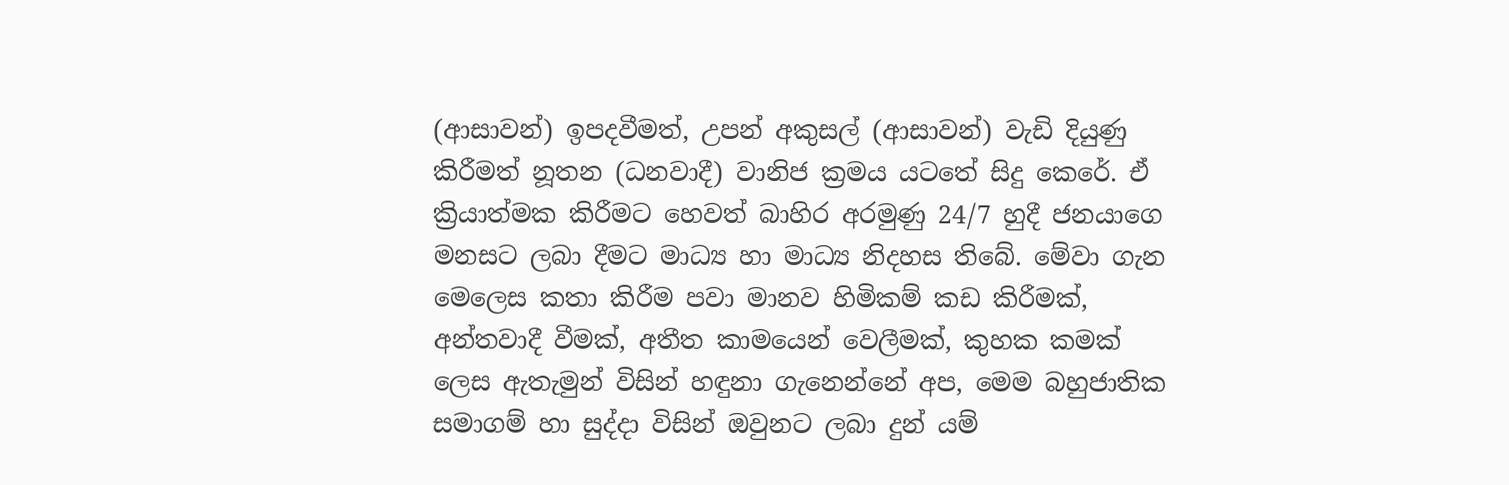(ආසාවන්) ඉපදවීමත්, උපන් අකුසල් (ආසාවන්) වැඩි දියුණු කිරීමත් නූතන (ධනවාදී) වානිජ ක්‍රමය යටතේ සිදු කෙරේ. ඒ ක්‍රියාත්මක කිරීමට හෙවත් බාහිර අරමුණු 24/7 හුදී ජනයාගෙ මනසට ලබා දීමට මාධ්‍ය හා මාධ්‍ය නිදහස තිබේ. මේවා ගැන මෙලෙස කතා කිරීම පවා මානව හිමිකම් කඩ කිරීමක්, අන්තවාදී වීමක්, අතීත කාමයෙන් වෙලීමක්, කුහක කමක් ලෙස ඇතැමුන් විසින් හඳුනා ගැනෙන්නේ අප, මෙම බහුජාතික සමාගම් හා සුද්දා විසින් ඔවුනට ලබා දුන් යම්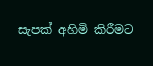සැපක් අහිමි කිරීමට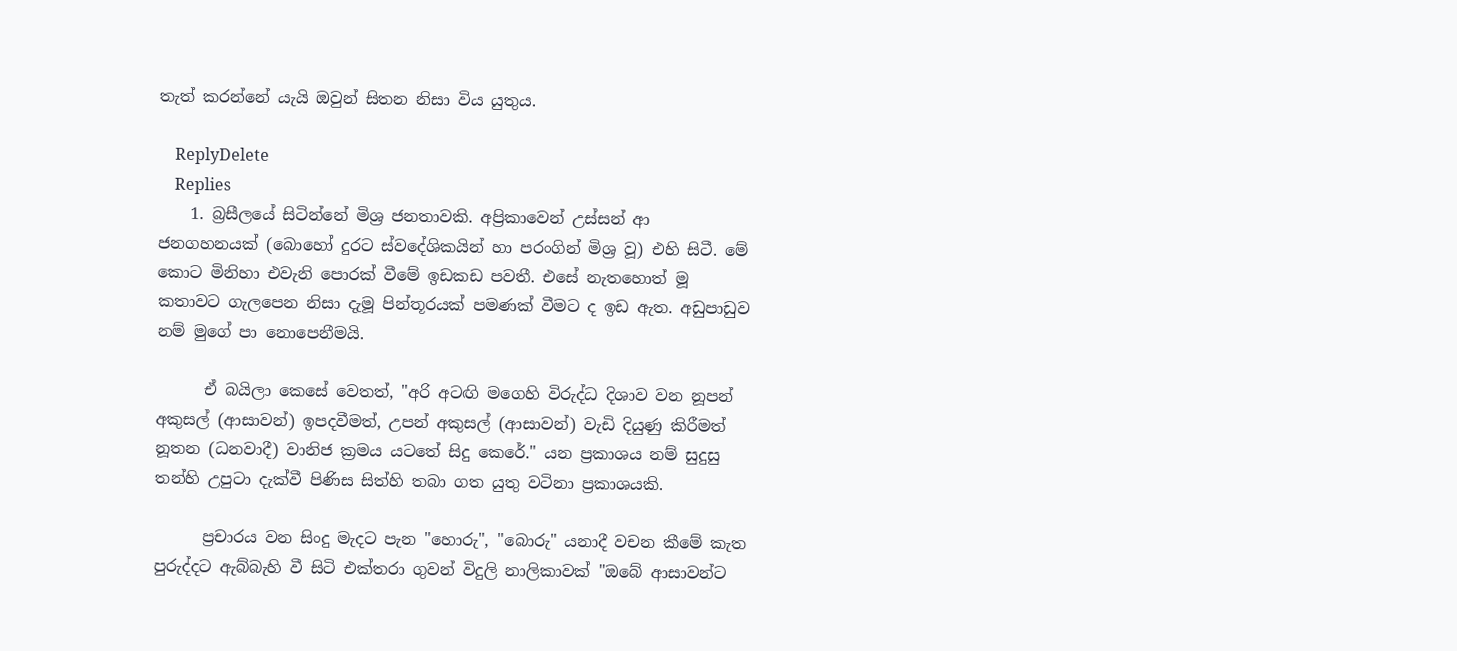තැත් කරන්නේ යැයි ඔවුන් සිතන නිසා විය යුතුය.

    ReplyDelete
    Replies
    1. බ්‍රසීලයේ සිටින්නේ මිශ්‍ර ජනතාවකි. අප්‍රිකාවෙන් උස්සන් ආ ජනගහනයක් (බොහෝ දුරට ස්වදේශිකයින් හා පරංගින් මිශ්‍ර වූ) එහි සිටී. මේ කොට මිනිහා එවැනි පොරක් වීමේ ඉඩකඩ පවතී. එසේ නැතහොත් මූ කතාවට ගැලපෙන නිසා දැමූ පින්තූරයක් පමණක් වීමට ද ඉඩ ඇත. අඩුපාඩුව නම් මුගේ පා නොපෙනීමයි.

      ඒ බයිලා කෙසේ වෙතත්, "අරි අටඟි මගෙහි විරුද්ධ දිශාව වන නූපන් අකුසල් (ආසාවන්) ඉපදවීමත්, උපන් අකුසල් (ආසාවන්) වැඩි දියුණු කිරීමත් නූතන (ධනවාදී) වානිජ ක්‍රමය යටතේ සිදු කෙරේ." යන ප්‍රකාශය නම් සුදුසු තන්හි උපුටා දැක්වී පිණිස සිත්හි තබා ගත යුතු වටිනා ප්‍රකාශයකි.

      ප්‍රචාරය වන සිංදු මැදට පැන "හොරු", "බොරු" යනාදී වචන කීමේ කැත පුරුද්දට ඇබ්බැහි වී සිටි එක්තරා ගුවන් විදුලි නාලිකාවක් "ඔබේ ආසාවන්ට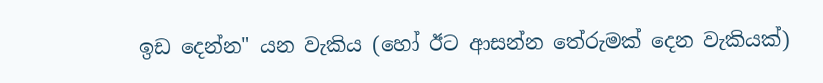ඉඩ දෙන්න" යන වැකිය (හෝ ඊට ආසන්න තේරුමක් දෙන වැකියක්)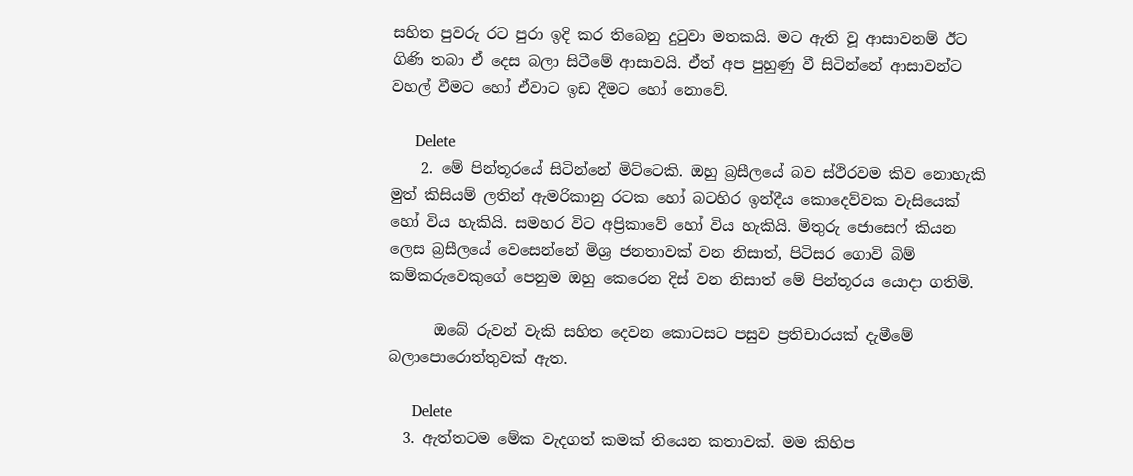සහිත පුවරු රට පුරා ඉදි කර තිබෙනු දුටුවා මතකයි. මට ඇති වූ ආසාවනම් ඊට ගිණි තබා ඒ දෙස බලා සිටීමේ ආසාවයි. ඒත් අප පුහුණු වී සිටින්නේ ආසාවන්ට වහල් වීමට හෝ ඒවාට ඉඩ දීමට හෝ නොවේ.

      Delete
    2. මේ පින්තූරයේ සිටින්නේ මිට්ටෙකි. ඔහු බ්‍රසීලයේ බව ස්ථිරවම කිව නොහැකි මුත් කිසියම් ලතින් ඇමරිකානු රටක හෝ බටහිර ඉන්දීය කොදෙව්වක වැසියෙක් හෝ විය හැකියි. සමහර විට අප්‍රිකාවේ හෝ විය හැකියි. මිතුරු ජොසෙෆ් කියන ලෙස බ්‍රසීලයේ වෙසෙන්නේ මිශ්‍ර ජනතාවක් වන නිසාත්, පිටිසර ගොවි බිම් කම්කරුවෙකුගේ පෙනුම ඔහු කෙරෙන දිස් වන නිසාත් මේ පින්තූරය යොදා ගතිමි.

      ඔබේ රුවන් වැකි සහිත දෙවන කොටසට පසුව ප්‍රතිචාරයක් දැමීමේ බලාපොරොත්තුවක් ඇත.

      Delete
  3. ඇත්තටම මේක වැදගත් කමක් තියෙන කතාවක්. මම කිහිප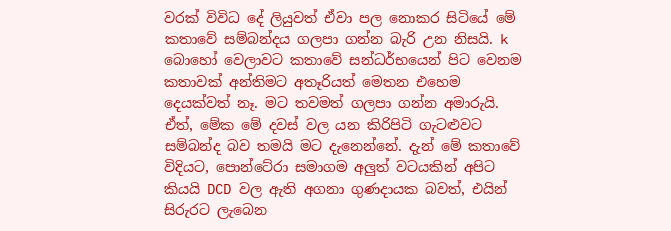වරක් විවිධ දේ ලියුවත් ඒවා පල නොකර සිටියේ මේ කතාවේ සම්බන්දය ගලපා ගන්න බැරි උන නිසයි. k බොහෝ වෙලාවට කතාවේ සන්ධර්භයෙන් පිට වෙනම කතාවක් අන්තිමට අතෑරියත් මෙතන එහෙම දෙයක්වත් නෑ. මට තවමත් ගලපා ගන්න අමාරුයි. ඒත්, මේක මේ දවස් වල යන කිරිපිටි ගැටළුවට සම්බන්ද බව තමයි මට දැනෙන්නේ. දැන් මේ කතාවේ විදියට, පොන්ටේරා සමාගම අලුත් වටයකින් අපිට කියයි DCD වල ඇති අගනා ගුණදායක බවත්, එයින් සිරුරට ලැබෙන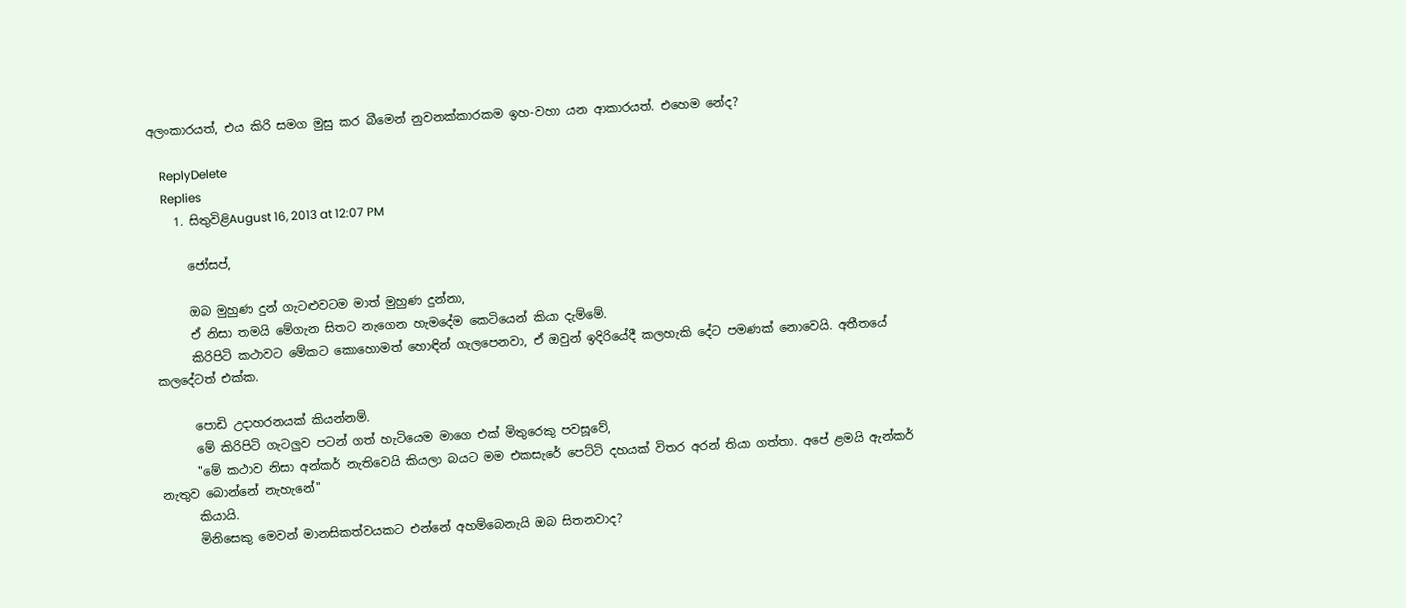අලංකාරයත්, එය කිරි සමග මුසු කර බීමෙන් නුවනක්කාරකම ඉහ-වහා යන ආකාරයත්. එහෙම නේද?

    ReplyDelete
    Replies
    1. සිතුවිළිAugust 16, 2013 at 12:07 PM

      ජෝසප්,

      ඔබ මුහුණ දුන් ගැටළුවටම මාත් මුහුණ දුන්නා,
      ඒ නිසා තමයි මේගැන සිතට නැගෙන හැමදේම කෙටියෙන් කියා දැම්මේ.
      කිරිපිටි කථාවට මේකට කොහොමත් හොඳින් ගැලපෙනවා, ඒ ඔවුන් ඉදිරියේදී කලහැකි දේට පමණක් නොවෙයි. අතීතයේ කලදේටත් එක්ක.

      පොඩි උදාහරනයක් කියන්නම්.
      මේ කිරිපිටි ගැටලුව පටන් ගත් හැටියෙම මාගෙ එක් මිතුරෙකු පවසූවේ,
      "මේ කථාව නිසා අන්කර් නැතිවෙයි කියලා බයට මම එකසැරේ පෙට්ටි දහයක් විතර අරන් තියා ගත්තා. අපේ ළමයි ඇන්කර් නැතුව බොන්නේ නැහැනේ"
      කියායි.
      මිනිසෙකු මෙවන් මානසිකත්වයකට එන්නේ අහම්බෙනැයි ඔබ සිතනවාද?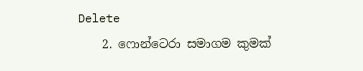Delete
    2. ෆොන්ටෙරා සමාගම කුමක්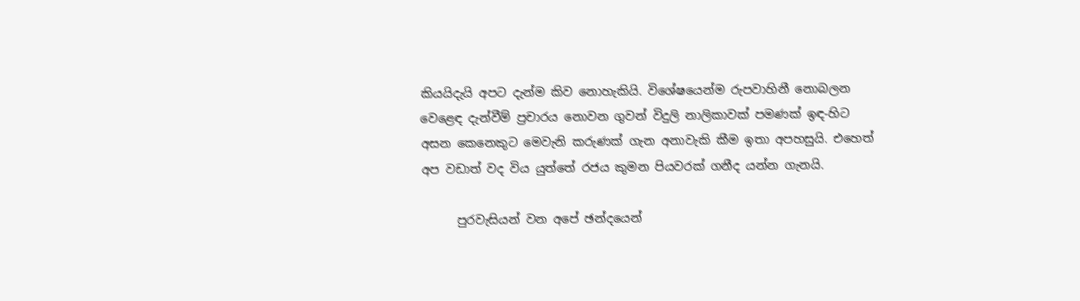කියයිදැයි අපට දැන්ම කිව නොහැකියි. විශේෂයෙන්ම රුපවාහිනී නොබලන වෙළෙඳ දැන්වීම් ප්‍රචාරය නොවන ගුවන් විදුලි නාලිකාවක් පමණක් ඉඳ-හිට අසන කෙනෙකුට මෙවැනි කරුණක් ගැන අනාවැකි කීම ඉතා අපහසුයි. එහෙත් අප වඩාත් වද විය යුත්තේ රජය කුමන පියවරක් ගනීද යන්න ගැනයි.

      පුරවැසියන් වන අපේ ඡන්දයෙන්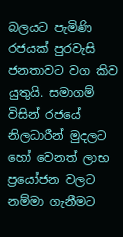බලයට පැමිණි රජයක් පුරවැසි ජනතාවට වග කිව යුතුයි. සමාගම් විසින් රජයේ නිලධාරීන් මුදලට හෝ වෙනත් ලාභ ප්‍රයෝජන වලට නම්මා ගැනීමට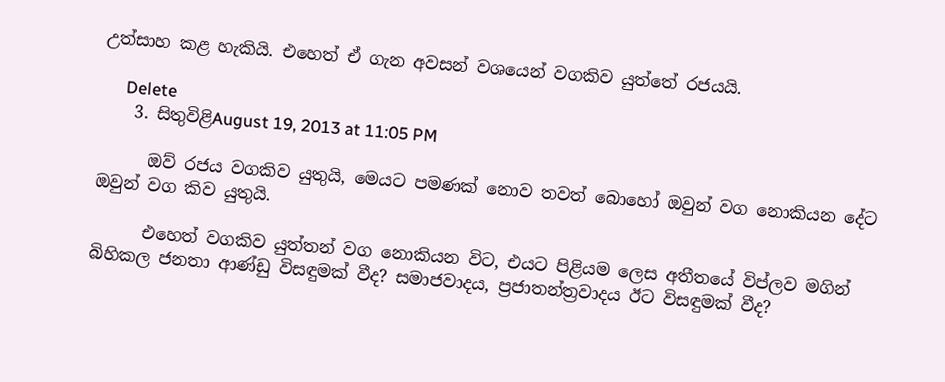උත්සාහ කළ හැකියි. එහෙත් ඒ ගැන අවසන් වශයෙන් වගකිව යුත්තේ රජයයි.

      Delete
    3. සිතුවිළිAugust 19, 2013 at 11:05 PM

      ඔව් රජය වගකිව යුතුයි, මෙයට පමණක් නොව තවත් බොහෝ ඔවුන් වග නොකියන දේට ඔවුන් වග කිව යුතුයි.

      එහෙත් වගකිව යුත්තන් වග නොකියන විට, එයට පිළියම ලෙස අතීතයේ විප්ලව මගින් බිහිකල ජනතා ආණ්ඩු විසඳුමක් වීද? සමාජවාදය, ප්‍රජාතන්ත්‍රවාදය ඊට විසඳුමක් වීද?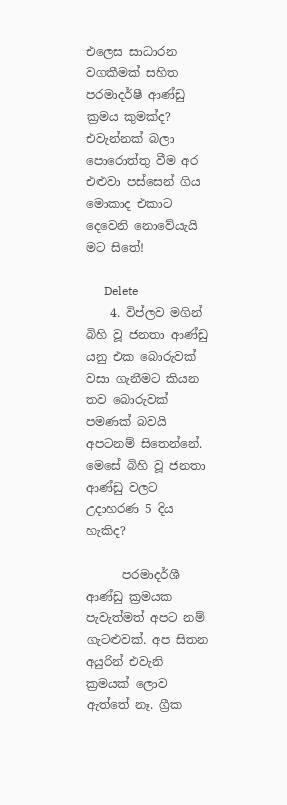එලෙස සාධාරන වගකීමක් සහිත පරමාදර්ෂී ආණ්ඩු ක්‍රමය කුමක්ද? එවැන්නක් බලා පොරොත්තු වීම අර එළුවා පස්සෙන් ගිය මොකාද එකාට දෙවෙනි නොවේයැයි මට සිතේ!

      Delete
    4. විප්ලව මගින් බිහි වූ ජනතා ආණ්ඩු යනු එක බොරුවක් වසා ගැනීමට කියන තව බොරුවක් පමණක් බවයි අපටනම් සිතෙන්නේ. මෙසේ බිහි වූ ජනතා ආණ්ඩු වලට උදාහරණ 5 දිය හැකිද?

      පරමාදර්ශී ආණ්ඩු ක්‍රමයක පැවැත්මත් අපට නම් ගැටළුවක්. අප සිතන අයුරින් එවැනි ක්‍රමයක් ලොව ඇත්තේ නෑ. ග්‍රීක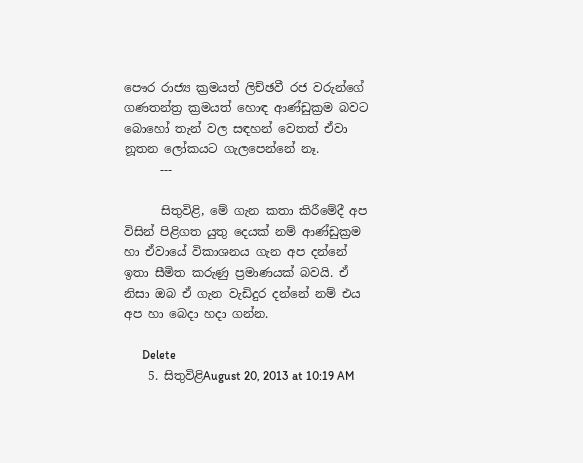පෞර රාජ්‍ය ක්‍රමයත් ලිච්ඡවී රජ වරුන්ගේ ගණතන්ත්‍ර ක්‍රමයත් හොඳ ආණ්ඩුක්‍රම බවට බොහෝ තැන් වල සඳහන් වෙතත් ඒවා නූතන ලෝකයට ගැලපෙන්නේ නෑ.
      ---

      සිතුවිළි, මේ ගැන කතා කිරීමේදී අප විසින් පිළිගත යුතු දෙයක් නම් ආණ්ඩුක්‍රම හා ඒවායේ විකාශනය ගැන අප දන්නේ ඉතා සීමිත කරුණු ප්‍රමාණයක් බවයි. ඒ නිසා ඔබ ඒ ගැන වැඩිදුර දන්නේ නම් එය අප හා බෙදා හදා ගන්න.

      Delete
    5. සිතුවිළිAugust 20, 2013 at 10:19 AM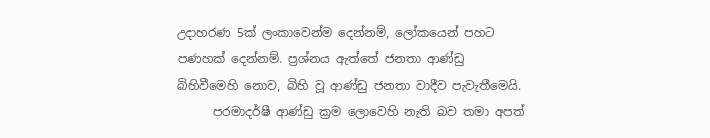උදාහරණ 5ක් ලංකාවෙන්ම දෙන්නම්, ලෝකයෙන් පහට පණහක් දෙන්නම්. ප්‍රශ්නය ඇත්තේ ජනතා ආණ්ඩු බිහිවීමෙහි නොව, බිහි වූ ආණ්ඩු ජනතා වාදීව පැවැතීමෙයි.
      පරමාදර්ෂී ආණ්ඩු ක්‍රම ලොවෙහි නැති බව තමා අපත්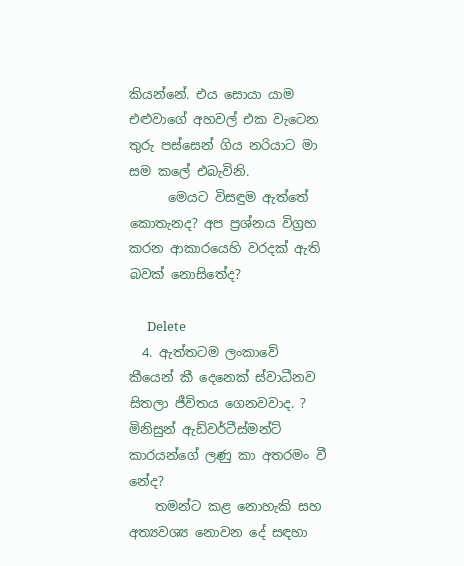කියන්නේ. එය සොයා යාම එළුවාගේ අහවල් එක වැටෙන තුරු පස්සෙන් ගිය නරියාට මා සම කලේ එබැවිනි.
      මෙයට විසඳුම ඇත්තේ කොතැනද? අප ප්‍රශ්නය විග්‍රහ කරන ආකාරයෙහි වරදක් ඇති බවක් නොසිතේද?

      Delete
  4. ඇත්තටම ලංකාවේ කීයෙන් කී දෙනෙක් ස්වාධීනව සිතලා ජීවිතය ගෙනවවාද. ? මිනිසුන් ඇඩ්වර්ටීස්මන්ට් කාරයන්ගේ ලණු කා අතරමං වී නේද?
    තමන්ට කළ නොහැකි සහ අත්‍යවශ්‍ය නොවන දේ සඳහා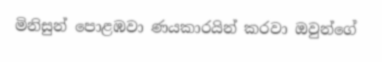මිනිසුන් පොළඹවා ණයකාරයින් කරවා ඔවුන්ගේ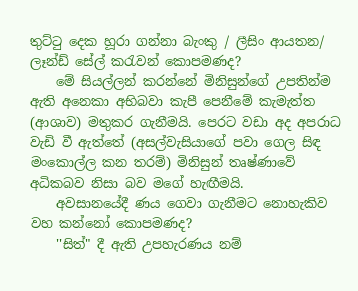තුට්ටු දෙක හූරා ගන්නා බැංකු / ලීසිං ආයතන/ ලෑන්ඩ් සේල් කරැවන් කොපමණද?
    මේ සියල්ලන් කරන්නේ මිනිසුන්ගේ උපතින්ම ඇති අනෙකා අභිබවා කැපී පෙනීමේ කැමැත්ත (ආශාව) මතුකර ගැනීමයි. පෙරට වඩා අද අපරාධ වැඩි වී ඇත්තේ (අසල්වැසියාගේ පවා ගෙල සිඳ මංකොල්ල කන තරම්) මිනිසුන් තෘෂ්ණාවේ අධිකබව නිසා බව මගේ හැඟීමයි.
    අවසානයේදී ණය ගෙවා ගැනීමට නොහැකිව වහ කන්නෝ කොපමණද?
    ''සිත්" දී ඇති උපහැරණය නම්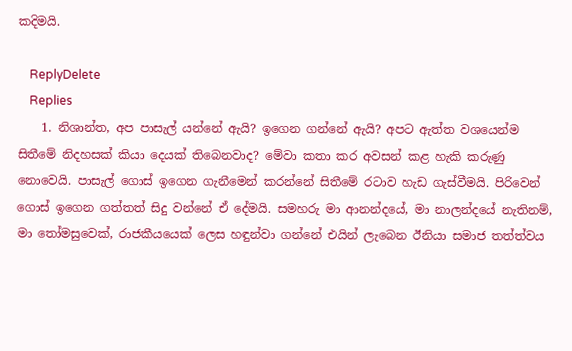කදිමයි.

    ReplyDelete
    Replies
    1. නිශාන්ත, අප පාසැල් යන්නේ ඇයි? ඉගෙන ගන්නේ ඇයි? අපට ඇත්ත වශයෙන්ම සිතීමේ නිදහසක් කියා දෙයක් තිබෙනවාද? මේවා කතා කර අවසන් කළ හැකි කරුණු නොවෙයි. පාසැල් ගොස් ඉගෙන ගැනීමෙන් කරන්නේ සිතීමේ රටාව හැඩ ගැස්වීමයි. පිරිවෙන් ගොස් ඉගෙන ගත්තත් සිදු වන්නේ ඒ දේමයි. සමහරු මා ආනන්දයේ, මා නාලන්දයේ නැතිනම්, මා තෝමසුවෙක්, රාජකීයයෙක් ලෙස හඳුන්වා ගන්නේ එයින් ලැබෙන ඊනියා සමාජ තත්ත්වය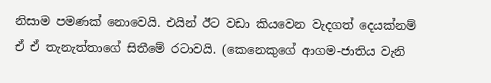නිසාම පමණක් නොවෙයි. එයින් ඊට වඩා කියවෙන වැදගත් දෙයක්නම් ඒ ඒ තැනැත්තාගේ සිතීමේ රටාවයි. (කෙනෙකුගේ ආගම-ජාතිය වැනි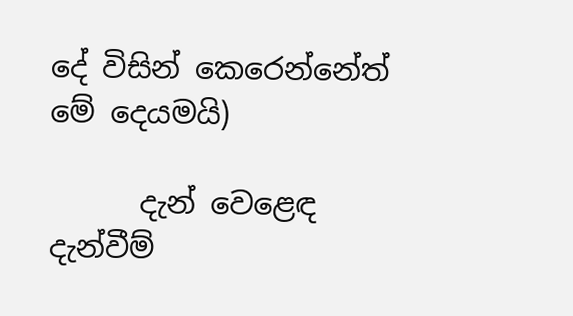දේ විසින් කෙරෙන්නේත් මේ දෙයමයි)

      දැන් වෙළෙඳ දැන්වීම්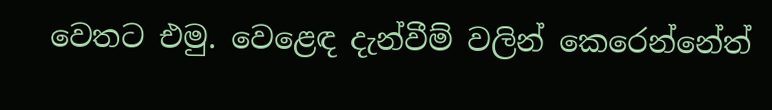වෙතට එමු. වෙළෙඳ දැන්වීම් වලින් කෙරෙන්නේත්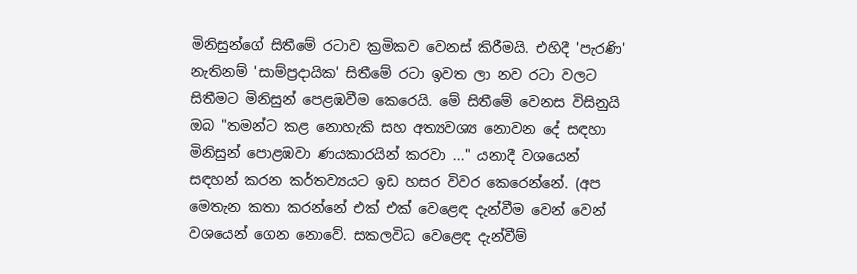මිනිසුන්ගේ සිතීමේ රටාව ක්‍රමිකව වෙනස් කිරීමයි. එහිදී 'පැරණි' නැතිනම් 'සාම්ප්‍රදායික' සිතීමේ රටා ඉවත ලා නව රටා වලට සිතීමට මිනිසුන් පෙළඹවීම කෙරෙයි. මේ සිතීමේ වෙනස විසිනුයි ඔබ "තමන්ට කළ නොහැකි සහ අත්‍යවශ්‍ය නොවන දේ සඳහා මිනිසුන් පොළඹවා ණයකාරයින් කරවා ..." යනාදී වශයෙන් සඳහන් කරන කර්තව්‍යයට ඉඩ හසර විවර කෙරෙන්නේ. (අප මෙතැන කතා කරන්නේ එක් එක් වෙළෙඳ දැන්වීම වෙන් වෙන් වශයෙන් ගෙන නොවේ. සකලවිධ වෙළෙඳ දැන්වීම්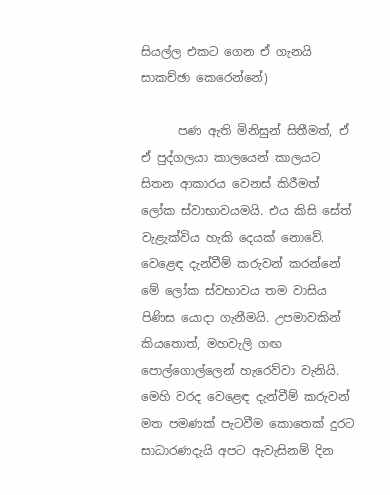සියල්ල එකට ගෙන ඒ ගැනයි සාකච්ඡා කෙරෙන්නේ)

      පණ ඇති මිනිසුන් සිතීමත්, ඒ ඒ පුද්ගලයා කාලයෙන් කාලයට සිතන ආකාරය වෙනස් කිරීමත් ලෝක ස්වාභාවයමයි. එය කිසි සේත් වැළැක්විය හැකි දෙයක් නොවේ. වෙළෙඳ දැන්වීම් කරුවන් කරන්නේ මේ ලෝක ස්වභාවය තම වාසිය පිණිස යොදා ගැනීමයි. උපමාවකින් කියතොත්, මහවැලි ගඟ පොල්ගොල්ලෙන් හැරෙව්වා වැනියි. මෙහි වරද වෙළෙඳ දැන්වීම් කරුවන් මත පමණක් පැටවීම කොතෙක් දුරට සාධාරණදැයි අපට ඇවැසිනම් දින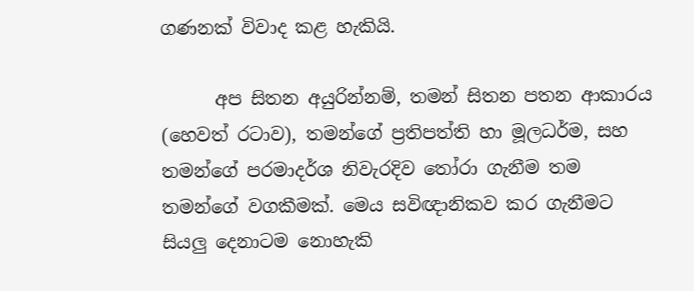ගණනක් විවාද කළ හැකියි.

      අප සිතන අයුරින්නම්, තමන් සිතන පතන ආකාරය (හෙවත් රටාව), තමන්ගේ ප්‍රතිපත්ති හා මූලධර්ම, සහ තමන්ගේ පරමාදර්ශ නිවැරදිව තෝරා ගැනීම තම තමන්ගේ වගකීමක්. මෙය සවිඥානිකව කර ගැනීමට සියලු දෙනාටම නොහැකි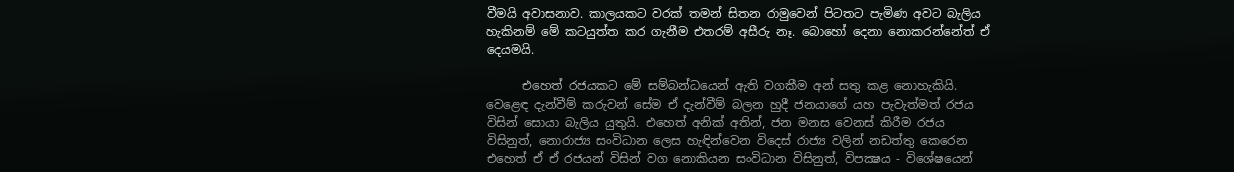වීමයි අවාසනාව. කාලයකට වරක් තමන් සිතන රාමුවෙන් පිටතට පැමිණ අවට බැලිය හැකිනම් මේ කටයුත්ත කර ගැනීම එතරම් අසීරු නෑ. බොහෝ දෙනා නොකරන්නේත් ඒ දෙයමයි.

      එහෙත් රජයකට මේ සම්බන්ධයෙන් ඇති වගකීම අන් සතු කළ නොහැකියි. වෙළෙඳ දැන්වීම් කරුවන් සේම ඒ දැන්වීම් බලන හුදී ජනයාගේ යහ පැවැත්මත් රජය විසින් සොයා බැලිය යුතුයි. එහෙත් අනික් අතින්, ජන මනස වෙනස් කිරීම රජය විසිනුත්, නොරාජ්‍ය සංවිධාන ලෙස හැඳින්වෙන විදෙස් රාජ්‍ය වලින් නඩත්තු කෙරෙන එහෙත් ඒ ඒ රජයන් විසින් වග නොකියන සංවිධාන විසිනුත්, විපක්‍ෂය - විශේෂයෙන්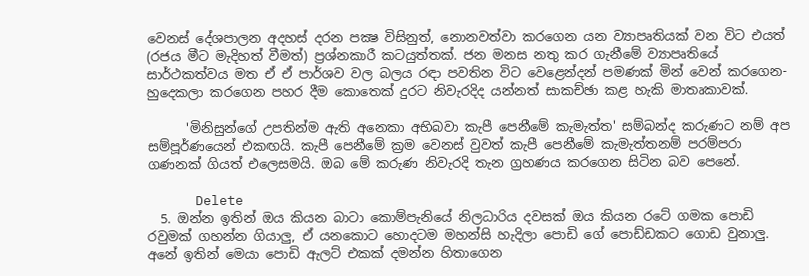වෙනස් දේශපාලන අදහස් දරන පක්‍ෂ විසිනුත්, නොනවත්වා කරගෙන යන ව්‍යාපෘතියක් වන විට එයත් (රජය මීට මැදිහත් වීමත්) ප්‍රශ්නකාරී කටයුත්තක්. ජන මනස නතු කර ගැනීමේ ව්‍යාපෘතියේ සාර්ථකත්වය මත ඒ ඒ පාර්ශව වල බලය රඳා පවතින විට වෙළෙන්දන් පමණක් මින් වෙන් කරගෙන-හුදෙකලා කරගෙන පහර දීම කොතෙක් දුරට නිවැරදිද යන්නත් සාකච්ඡා කළ හැකි මාතෘකාවක්.

      'මිනිසුන්ගේ උපතින්ම ඇති අනෙකා අභිබවා කැපී පෙනීමේ කැමැත්ත' සම්බන්ද කරුණට නම් අප සම්පූර්ණයෙන් එකඟයි. කැපී පෙනීමේ ක්‍රම වෙනස් වුවත් කැපී පෙනීමේ කැමැත්තනම් පරම්පරා ගණනක් ගියත් එලෙසමයි. ඔබ මේ කරුණ නිවැරදි තැන ග්‍රහණය කරගෙන සිටින බව පෙනේ.

      Delete
  5. ඔන්‍න‍ ඉතින් ඔය කියන බාටා කොම්පැනියේ නිලධාරිය දවසක් ඔය කියන රටේ ගමක පොඩි රවුමක් ගහන්න ගියාලු, ඒ යනකොට හොදටම මහන්සි හැදිලා පොඩි ගේ පොඩ්ඩකට ගොඩ වුනාලු. අනේ ඉතින් මෙයා පොඩි ඇලට් එකක් දමන්න හිතාගෙන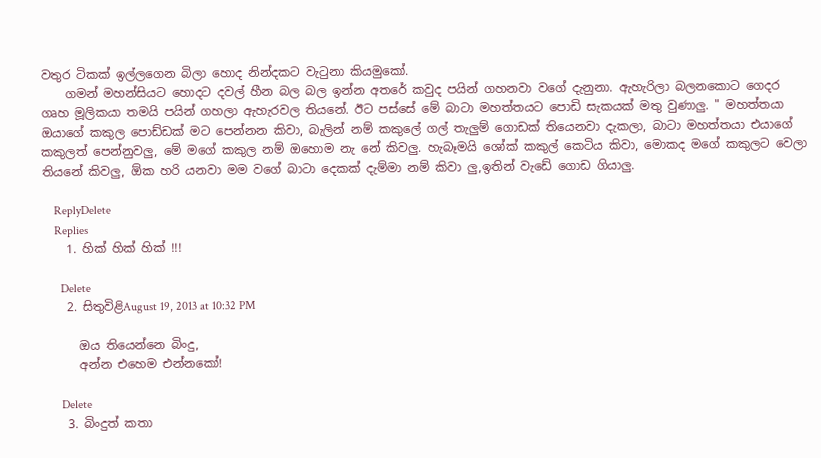වතුර ටිකක් ඉල්ලගෙන බිලා හොද නින්දකට වැටුනා කියමුකෝ.
    ගමන් මහන්සියට හොදට දවල් හීන බල බල ඉන්න අතරේ කවුද පයින් ගහනවා වගේ දැනුනා. ඇහැරිලා බලනකොට ගෙදර ගෘහ මූලිකයා තමයි පයින් ගහලා ඇහැරවල තියනේ. ඊට පස්සේ මේ බාටා මහත්තයට පොඩි සැකයක් මතු වුණාලු. " මහත්තයා ඔයාගේ කකුල පොඩ්ඩක් මට පෙන්නන කිවා, බැලින් නම් කකුලේ ගල් තැලුම් ගොඩක් තියෙනවා දැකලා, බාටා මහත්තයා එයාගේ කකුලත් පෙන්නුවලු, මේ මගේ කකුල නම් ඔහොම නැ නේ කිවලු. හැබෑමයි ශෝක් කකුල් කෙටිය කිවා, මොකද මගේ කකුලට වෙලා තියනේ කිවලු, ඕක හරි යනවා මම වගේ බාටා දෙකක් දැම්මා නම් කිවා ලු,ඉතින් වැඩේ ගොඩ ගියාලු.

    ReplyDelete
    Replies
    1. හික් හික් හික් !!!

      Delete
    2. සිතුවිළිAugust 19, 2013 at 10:32 PM

      ඔය තියෙන්නෙ බිංදු,
      අන්න එහෙම එන්නකෝ!

      Delete
    3. බිංදුත් කතා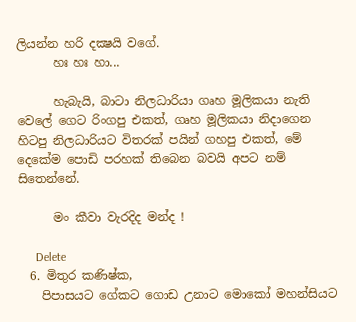ලියන්න හරි දක්‍ෂයි වගේ.
      හඃ හඃ හා...

      හැබැයි, බාටා නිලධාරියා ගෘහ මූලිකයා නැති වෙලේ ගෙට රිංගපු එකත්, ගෘහ මූලිකයා නිදාගෙන හිටපු නිලධාරියට විතරක් පයින් ගහපු එකත්, මේ දෙකේම පොඩි පරහක් තිබෙන බවයි අපට නම් සිතෙන්නේ.

      මං කීවා වැරදිද මන්ද !

      Delete
  6. මිතුර කණිෂ්ක,
    පිපාසයට ගේකට ගොඩ උනාට මොකෝ මහන්සියට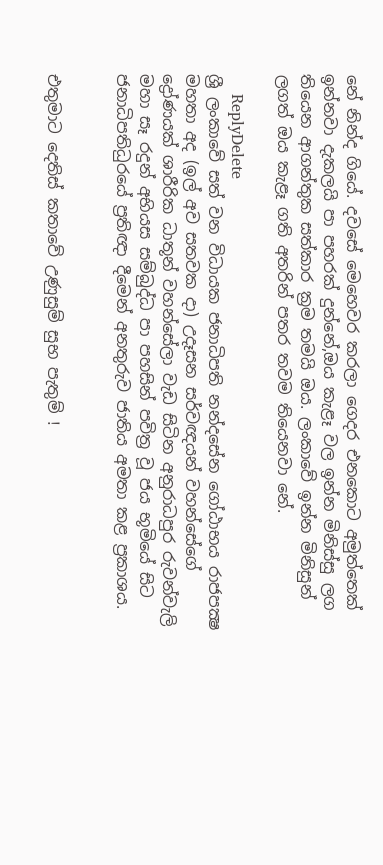නේ නින්ද ගියේ. දවසේ මෙහෙවර කරලා ගෙදර එනකොට අමුත්තෙක් ඉන්නවා දැකලයි පා පහරක් දුන්නේ,ඔය කැළෑ වල ඉන්න මිනිස්සු ලග තියෙන ආගන්තුක සත්කාර ක්‍රම තමයි ඔය. ලංකාවේ ඉන්න මිනිසුන් ලගත් ඔය කැළෑ ගති අතරින් පතර තවම තියෙනවා නේ.

    ReplyDelete
ශ්‍රී ලංකාවේ සත් වන විධායක ජනාධිපති නන්දසේන ගෝඨාභය රාජපක්‍ෂ මහතා අද (ඉල් අව සතවක දා) උදෑසන සර්වඥයන් වහන්සේගේ ද්‍රෝණයක් ශාරීරික ධාතූන් වහන්සේලා වැඩ සිටින අනුරාධපුර රුවන්වැලි මහා සෑ රදුන් අභියස සම්බුද්ධ පා පහසින් පවිත්‍ර වූ ජය භූමියේ සිට ජනාධිපතිධුරයේ ප්‍රතිඥා දීමෙන් අනතුරුව ජාතිය අමතා කළ ප්‍රකාශය.


එතුමාට දෙතිස් කතාවේ උණුසුම් සුභ පැතුම් !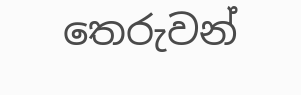තෙරුවන්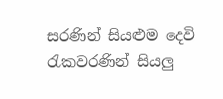සරණින් සියළුම දෙවි රැකවරණින් සියලු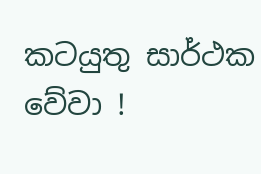කටයුතු සාර්ථක වේවා !